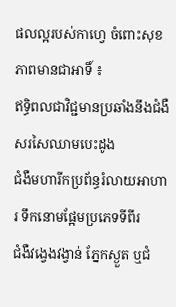ផលល្អរបស់កាហ្វេ ចំពោះសុខភាពមានជាអាទិ៍ ៖
ឥទ្ធិពលជាវិជ្ជមានប្រឆាំងនឹងជំងឺសរសៃឈាមបេះដូង
ជំងឺមហារីកប្រព័ន្ធរំលាយអាហារ ទឹកនោមផ្អែមប្រភេទទីពីរ
ជំងឺវង្វេងវង្វាន់ ភ្នែកស្ងួត ឬជំ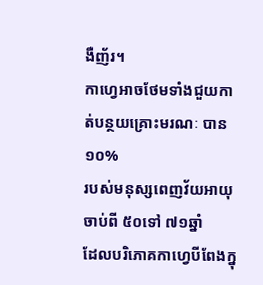ងឺញ័រ។
កាហ្វេអាចថែមទាំងជួយកាត់បន្ថយគ្រោះមរណៈ បាន១០%
របស់មនុស្សពេញវ័យអាយុចាប់ពី ៥០ទៅ ៧១ឆ្នាំ
ដែលបរិភោគកាហ្វេបីពែងក្នុ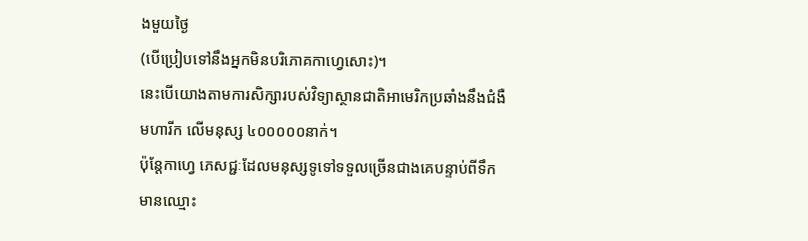ងមួយថ្ងៃ
(បើប្រៀបទៅនឹងអ្នកមិនបរិភោគកាហ្វេសោះ)។
នេះបើយោងតាមការសិក្សារបស់វិទ្យាស្ថានជាតិអាមេរិកប្រឆាំងនឹងជំងឺ
មហារីក លើមនុស្ស ៤០០០០០នាក់។
ប៉ុន្តែកាហ្វេ ភេសជ្ជៈដែលមនុស្សទូទៅទទួលច្រើនជាងគេបន្ទាប់ពីទឹក
មានឈ្មោះ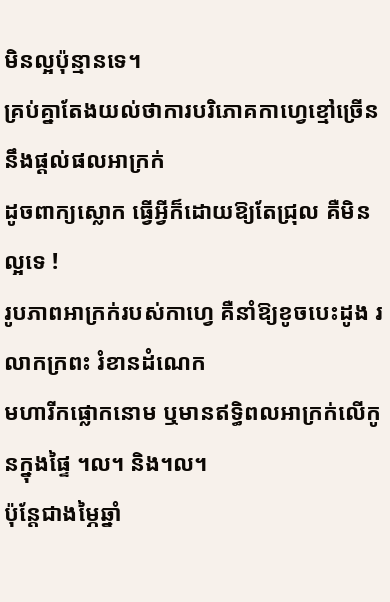មិនល្អប៉ុន្មានទេ។
គ្រប់គ្នាតែងយល់ថាការបរិភោគកាហ្វេខ្មៅច្រើន នឹងផ្តល់ផលអាក្រក់
ដូចពាក្យស្លោក ធ្វើអ្វីក៏ដោយឱ្យតែជ្រុល គឺមិនល្អទេ !
រូបភាពអាក្រក់របស់កាហ្វេ គឺនាំឱ្យខូចបេះដូង រលាកក្រពះ រំខានដំណេក
មហារីកផ្លោកនោម ឬមានឥទ្ធិពលអាក្រក់លើកូនក្នុងផ្ទៃ ។ល។ និង។ល។
ប៉ុន្តែជាងម្ភៃឆ្នាំ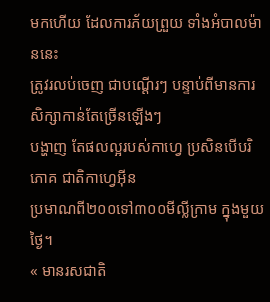មកហើយ ដែលការភ័យព្រួយ ទាំងអំបាលម៉ាននេះ
ត្រូវរលប់ចេញ ជាបណ្តើរៗ បន្ទាប់ពីមានការសិក្សាកាន់តែច្រើនឡើងៗ
បង្ហាញ តែផលល្អរបស់កាហ្វេ ប្រសិនបើបរិភោគ ជាតិកាហ្វេអ៊ីន
ប្រមាណពី២០០ទៅ៣០០មីលី្លក្រាម ក្នុងមួយថ្ងៃ។
« មានរសជាតិ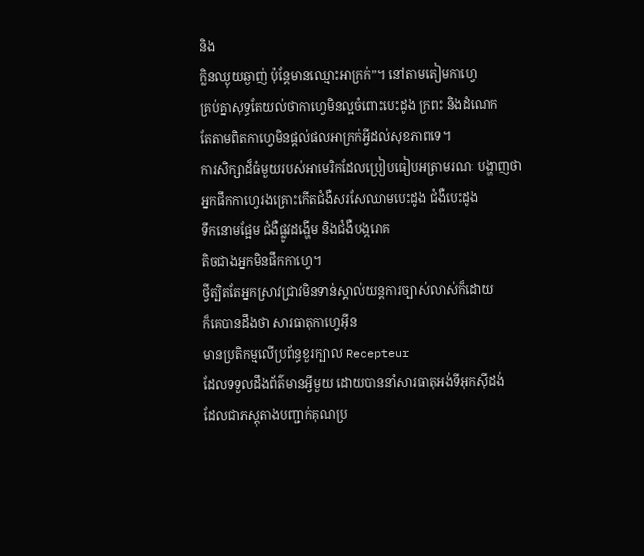និង
ក្លិនឈ្ងុយឆ្ងាញ់ ប៉ុន្តែមានឈ្មោះអាក្រក់”។ នៅតាមតៀមកាហ្វេ
គ្រប់គ្នាសុទ្ធតែយល់ថាកាហ្វេមិនល្អចំពោះបេះដូង ក្រពះ និងដំណេក
តែតាមពិតកាហ្វេមិនផ្តល់ផលអាក្រក់អ្វីដល់សុខភាពទេ។
ការសិក្សាដ៏ធំមួយរបស់អាមេរិកដែលប្រៀបធៀបអត្រាមរណៈ បង្ហាញថា
អ្នកផឹកកាហ្វេរងគ្រោះកើតជំងឺសរសែឈាមបេះដូង ជំងឺបេះដូង
ទឹកនោមផ្អែម ជំងឺផ្លូវដង្ហើម និងជំងឺបង្ករោគ
តិចជាងអ្នកមិនផឹកកាហ្វេ។
ថ្វីត្បិតតែអ្នកស្រាវជ្រាវមិនទាន់ស្គាល់យន្តការច្បាស់លាស់ក៏ដោយ
ក៏គេបានដឹងថា សារធាតុកាហ្វេអ៊ីន
មានប្រតិកម្មលើប្រព័ន្ធខួរក្បាល Recepteur
ដែលទទួលដឹងព័ត៌មានអ្វីមួយ ដោយបាននាំសារធាតុអង់ទីអុកស៊ីដង់
ដែលជាភស្តុតាងបញ្ជាក់គុណប្រ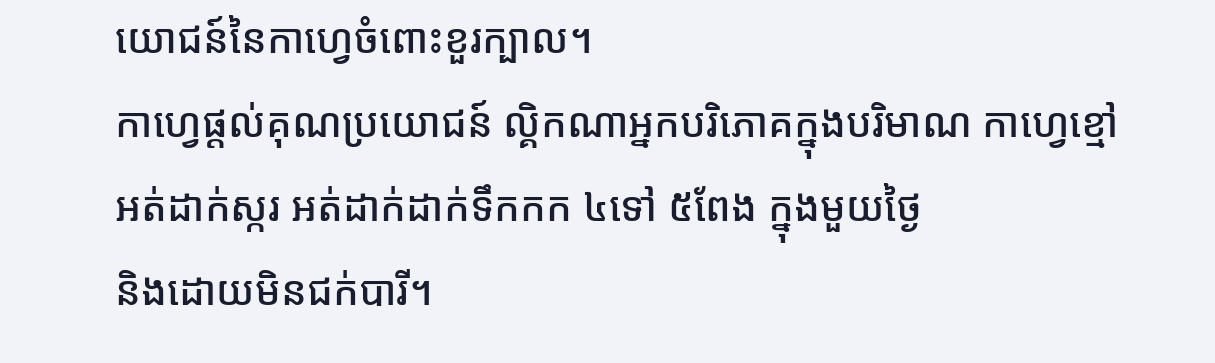យោជន៍នៃកាហ្វេចំពោះខួរក្បាល។
កាហ្វេផ្តល់គុណប្រយោជន៍ ល្គិកណាអ្នកបរិភោគក្នុងបរិមាណ កាហ្វេខ្មៅ
អត់ដាក់ស្ករ អត់ដាក់ដាក់ទឹកកក ៤ទៅ ៥ពែង ក្នុងមួយថ្ងៃ
និងដោយមិនជក់បារី។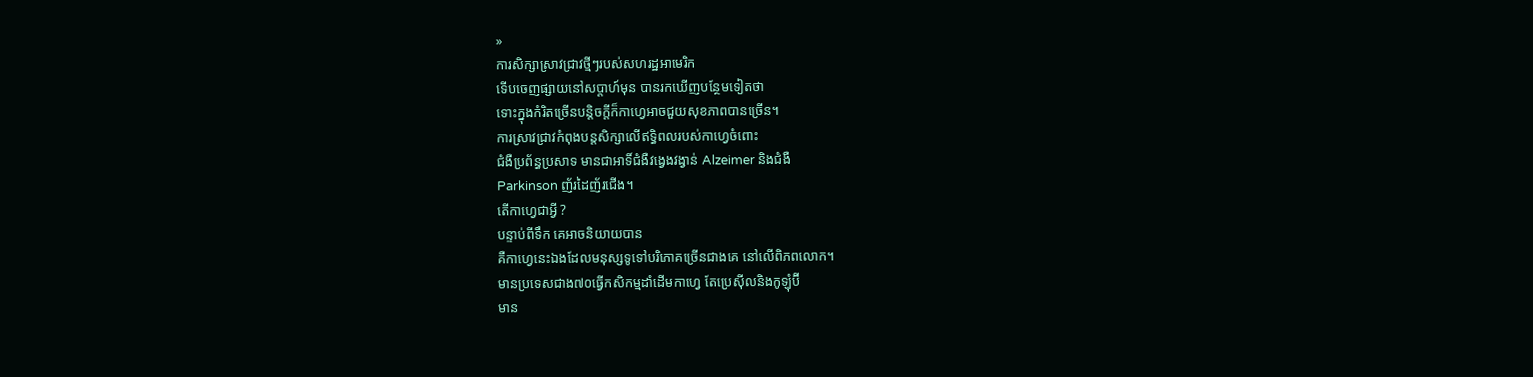»
ការសិក្សាស្រាវជ្រាវថ្មីៗរបស់សហរដ្ឋអាមេរិក
ទើបចេញផ្សាយនៅសប្តាហ៍មុន បានរកឃើញបន្ថែមទៀតថា
ទោះក្នុងកំរិតច្រើនបន្តិចក្តីក៏កាហ្វេអាចជួយសុខភាពបានច្រើន។
ការស្រាវជ្រាវកំពុងបន្តសិក្សាលើឥទ្ធិពលរបស់កាហ្វេចំពោះ
ជំងឺប្រព័ន្ធប្រសាទ មានជាអាទិ៍ជំងឺវង្វេងវង្វាន់ Alzeimer និងជំងឺ
Parkinson ញ័រដៃញ័រជើង។
តើកាហ្វេជាអ្វី ?
បន្ទាប់ពីទឹក គេអាចនិយាយបាន
គឺកាហ្វេនេះឯងដែលមនុស្សទូទៅបរិភោគច្រើនជាងគេ នៅលើពិភពលោក។
មានប្រទេសជាង៧០ធ្វើកសិកម្មដាំដើមកាហ្វេ តែប្រេស៊ីលនិងកូឡុំប៊ី
មាន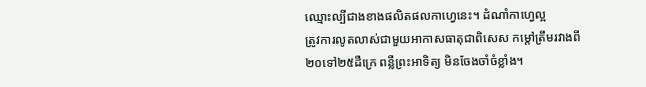ឈ្មោះល្បីជាងខាងផលិតផលកាហ្វេនេះ។ ដំណាំកាហ្វេល្អ
ត្រូវការលូតលាស់ជាមួយអាកាសធាតុជាពិសេស កម្តៅត្រឹមរវាងពី
២០ទៅ២៥ដឺក្រេ ពន្លឺព្រះអាទិត្យ មិនចែងចាំចំខ្លាំង។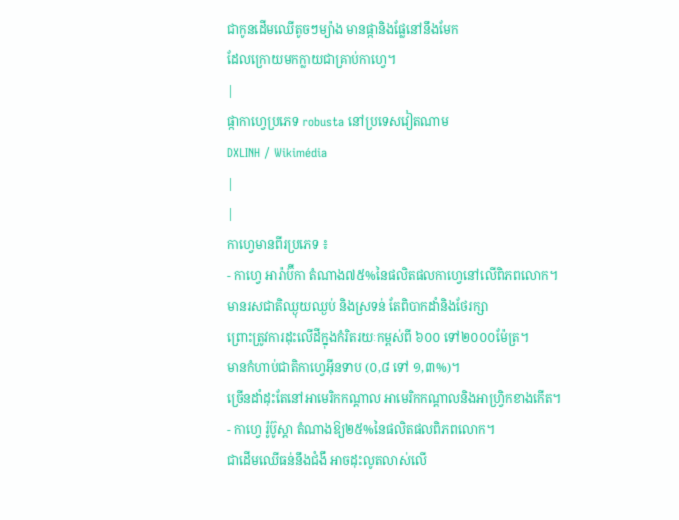ជាកូនដើមឈើតូចៗម្យ៉ាង មានផ្កានិងផ្លែនៅនឹងមែក
ដែលក្រោយមកក្លាយជាគ្រាប់កាហ្វេ។
|
ផ្កាកាហ្វេប្រភេទ robusta នៅប្រទេសវៀតណាម
DXLINH / Wikimédia
|
|
កាហ្វេមានពីរប្រភេទ ៖
- កាហ្វេ អារ៉ាប៊ីកា តំណាង៧៥%នៃផលិតផលកាហ្វេនៅលើពិភពលោក។
មានរសជាតិឈ្ងុយឈ្ងប់ និងស្រទន់ តែពិបាកដាំនិងថែរក្សា
ព្រោះត្រូវការដុះលើដីក្នុងកំរិតរយៈកម្ពស់ពី ៦០០ ទៅ២០០០ម៉ែត្រ។
មានកំហាប់ជាតិកាហ្វេអ៊ីនទាប (០,៨ ទៅ ១,៣%)។
ច្រើនដាំដុះតែនៅអាមេរិកកណ្តាល អាមេរិកកណ្តាលនិងអាហ្វ្រិកខាងកើត។
- កាហ្វេ រ៉ូប៊ូស្តា តំណាងឱ្យ២៥%នៃផលិតផលពិភពលោក។
ជាដើមឈើធន់នឹងជំងឹ អាចដុះលូតលាស់លើ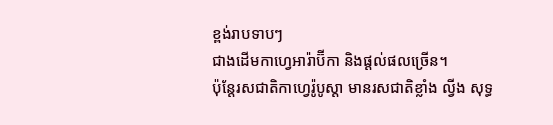ខ្ពង់រាបទាបៗ
ជាងដើមកាហ្វេអារ៉ាប៊ីកា និងផ្តល់ផលច្រើន។
ប៉ុន្តែរសជាតិកាហ្វេរ៉ូបូស្តា មានរសជាតិខ្លាំង ល្វីង សុទ្ធ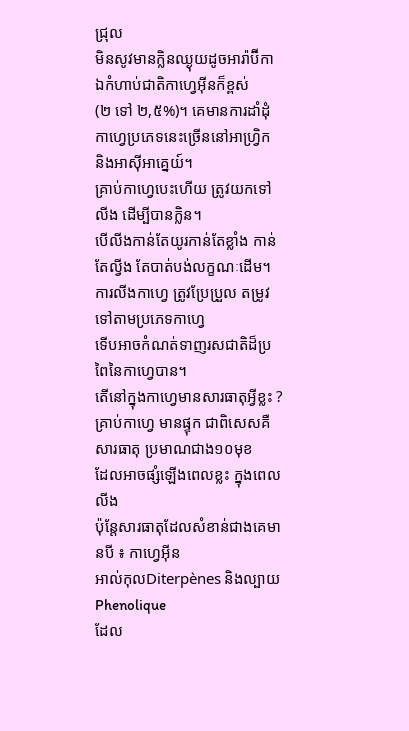ជ្រុល
មិនសូវមានក្លិនឈ្ងុយដូចអារ៉ាប៊ីកា ឯកំហាប់ជាតិកាហ្វេអ៊ីនក៏ខ្ពស់
(២ ទៅ ២,៥%)។ គេមានការដាំដុំកាហ្វេប្រភេទនេះច្រើននៅអាហ្វ្រិក
និងអាស៊ីអាគ្នេយ៍។
គ្រាប់កាហ្វេបេះហើយ ត្រូវយកទៅលីង ដើម្បីបានក្លិន។
បើលីងកាន់តែយូរកាន់តែខ្លាំង កាន់តែល្វីង តែបាត់បង់លក្ខណៈដើម។
ការលីងកាហ្វេ ត្រូវប្រែប្រួល តម្រូវទៅតាមប្រភេទកាហ្វេ
ទើបអាចកំណត់ទាញរសជាតិដ៏ប្រពៃនៃកាហ្វេបាន។
តើនៅក្នុងកាហ្វេមានសារធាតុអ្វីខ្លះ ?
គ្រាប់កាហ្វេ មានផ្ទុក ជាពិសេសគឺ សារធាតុ ប្រមាណជាង១០មុខ
ដែលអាចផ្សំឡើងពេលខ្លះ ក្នុងពេលលីង
ប៉ុន្តែសារធាតុដែលសំខាន់ជាងគេមានបី ៖ កាហ្វេអ៊ីន
អាល់កុលDiterpènes និងល្បាយPhenolique
ដែល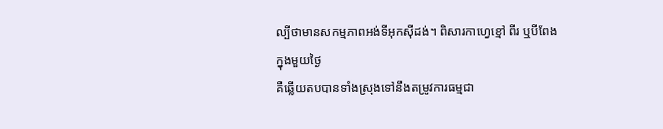ល្បីថាមានសកម្មភាពអង់ទីអុកស៊ីដង់។ ពិសារកាហ្វេខ្មៅ ពីរ ឬបីពែង
ក្នុងមួយថ្ងៃ
គឺឆ្លើយតបបានទាំងស្រុងទៅនឹងតម្រូវការធម្មជា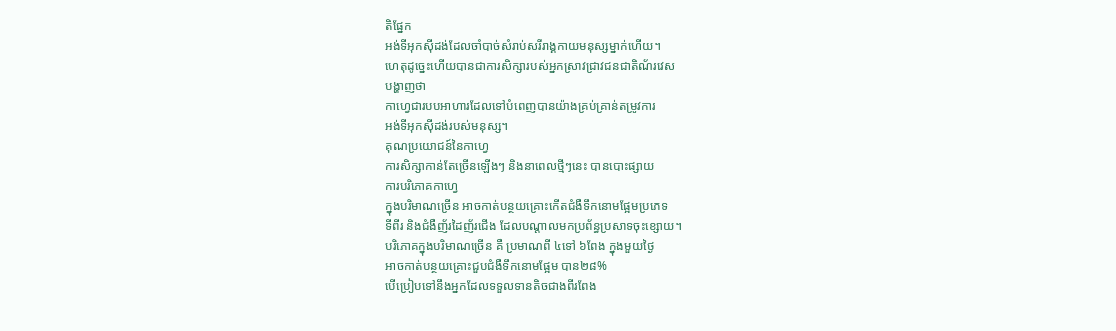តិផ្នែក
អង់ទីអុកស៊ីដង់ដែលចាំបាច់សំរាប់សរីរាង្គកាយមនុស្សម្នាក់ហើយ។
ហេតុដូច្នេះហើយបានជាការសិក្សារបស់អ្នកស្រាវជ្រាវជនជាតិណ័រវេស
បង្ហាញថា
កាហ្វេជារបបអាហារដែលទៅបំពេញបានយ៉ាងគ្រប់គ្រាន់តម្រូវការ
អង់ទីអុកស៊ីដង់របស់មនុស្ស។
គុណប្រយោជន៍នៃកាហ្វេ
ការសិក្សាកាន់តែច្រើនឡើងៗ និងនាពេលថ្មីៗនេះ បានបោះផ្សាយ
ការបរិភោគកាហ្វេ
ក្នុងបរិមាណច្រើន អាចកាត់បន្ថយគ្រោះកើតជំងឺទឹកនោមផ្អែមប្រភេទ
ទីពីរ និងជំងឺញ័រដៃញ័រជើង ដែលបណ្តាលមកប្រព័ន្ធប្រសាទចុះខ្សោយ។
បរិភោគក្នុងបរិមាណច្រើន គឺ ប្រមាណពី ៤ទៅ ៦ពែង ក្នុងមួយថ្ងៃ
អាចកាត់បន្ថយគ្រោះជួបជំងឺទឹកនោមផ្អែម បាន២៨%
បើប្រៀបទៅនឹងអ្នកដែលទទួលទានតិចជាងពីរពែង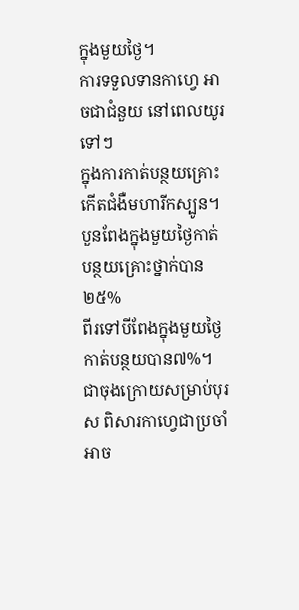ក្នុងមួយថ្ងៃ។
ការទទួលទានកាហ្វេ អាចជាជំនួយ នៅពេលយូរទៅៗ
ក្នុងការកាត់បន្ថយគ្រោះកើតជំងឺមហារីកស្បូន។
បួនពែងក្នុងមួយថ្ងៃកាត់បន្ថយគ្រោះថ្នាក់បាន២៥%
ពីរទៅបីពែងក្នុងមួយថ្ងៃកាត់បន្ថយបាន៧%។
ជាចុងក្រោយសម្រាប់បុរស ពិសារកាហ្វេជាប្រចាំ
អាច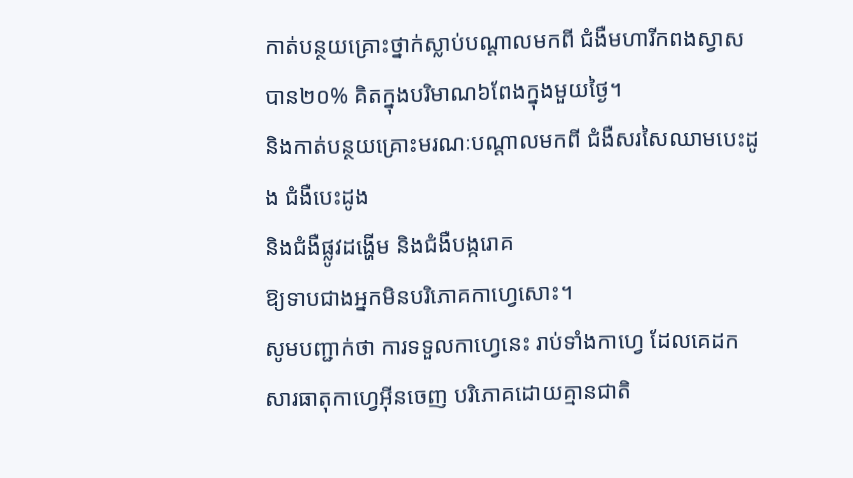កាត់បន្ថយគ្រោះថ្នាក់ស្លាប់បណ្តាលមកពី ជំងឺមហារីកពងស្វាស
បាន២០% គិតក្នុងបរិមាណ៦ពែងក្នុងមួយថ្ងៃ។
និងកាត់បន្ថយគ្រោះមរណៈបណ្តាលមកពី ជំងឺសរសៃឈាមបេះដូង ជំងឺបេះដូង
និងជំងឺផ្លូវដង្ហើម និងជំងឺបង្ករោគ
ឱ្យទាបជាងអ្នកមិនបរិភោគកាហ្វេសោះ។
សូមបញ្ជាក់ថា ការទទួលកាហ្វេនេះ រាប់ទាំងកាហ្វេ ដែលគេដកសារធាតុកាហ្វេអ៊ីនចេញ បរិភោគដោយគ្មានជាតិ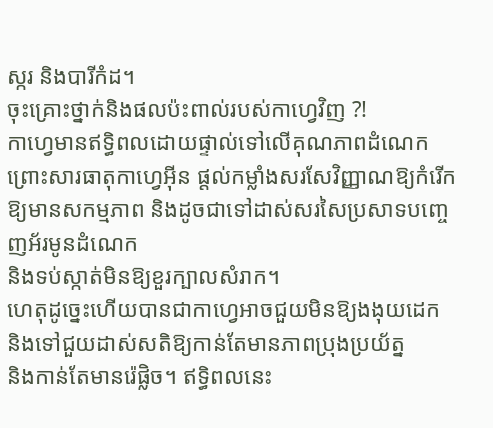ស្ករ និងបារីកំដ។
ចុះគ្រោះថ្នាក់និងផលប៉ះពាល់របស់កាហ្វេវិញ ?!
កាហ្វេមានឥទ្ធិពលដោយផ្ទាល់ទៅលើគុណភាពដំណេក
ព្រោះសារធាតុកាហ្វេអ៊ីន ផ្តល់កម្លាំងសរសែវិញ្ញាណឱ្យកំរើក
ឱ្យមានសកម្មភាព និងដូចជាទៅដាស់សរសៃប្រសាទបញ្ចេញអ័រមូនដំណេក
និងទប់ស្កាត់មិនឱ្យខួរក្បាលសំរាក។
ហេតុដូច្នេះហើយបានជាកាហ្វេអាចជួយមិនឱ្យងងុយដេក
និងទៅជួយដាស់សតិឱ្យកាន់តែមានភាពប្រុងប្រយ័ត្ន
និងកាន់តែមានរ៉េផ្លិច។ ឥទ្ធិពលនេះ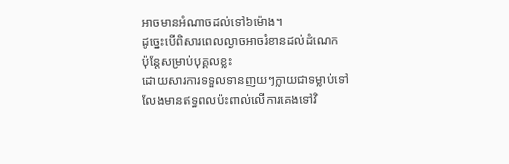អាចមានអំណាចដល់ទៅ៦ម៉ោង។
ដូច្នេះបើពិសារពេលល្ងាចអាចរំខានដល់ដំណេក
ប៉ុន្តែសម្រាប់បុគ្គលខ្លះ
ដោយសារការទទួលទានញយៗក្លាយជាទម្លាប់ទៅ
លែងមានឥទ្ធពលប៉ះពាល់លើការគេងទៅវិ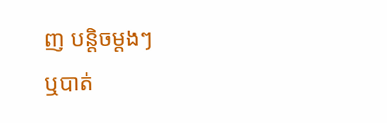ញ បន្តិចម្តងៗ
ឬបាត់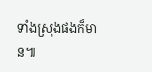ទាំងស្រុងផងក៏មាន៕